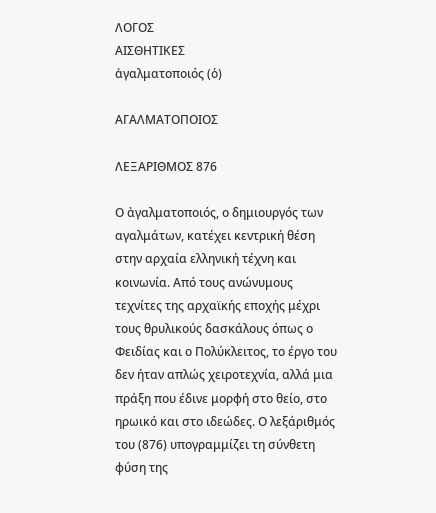ΛΟΓΟΣ
ΑΙΣΘΗΤΙΚΕΣ
ἀγαλματοποιός (ὁ)

ΑΓΑΛΜΑΤΟΠΟΙΟΣ

ΛΕΞΑΡΙΘΜΟΣ 876

Ο ἀγαλματοποιός, ο δημιουργός των αγαλμάτων, κατέχει κεντρική θέση στην αρχαία ελληνική τέχνη και κοινωνία. Από τους ανώνυμους τεχνίτες της αρχαϊκής εποχής μέχρι τους θρυλικούς δασκάλους όπως ο Φειδίας και ο Πολύκλειτος, το έργο του δεν ήταν απλώς χειροτεχνία, αλλά μια πράξη που έδινε μορφή στο θείο, στο ηρωικό και στο ιδεώδες. Ο λεξάριθμός του (876) υπογραμμίζει τη σύνθετη φύση της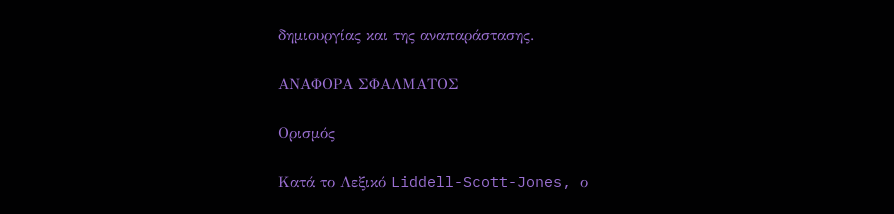δημιουργίας και της αναπαράστασης.

ΑΝΑΦΟΡΑ ΣΦΑΛΜΑΤΟΣ

Ορισμός

Κατά το Λεξικό Liddell-Scott-Jones, ο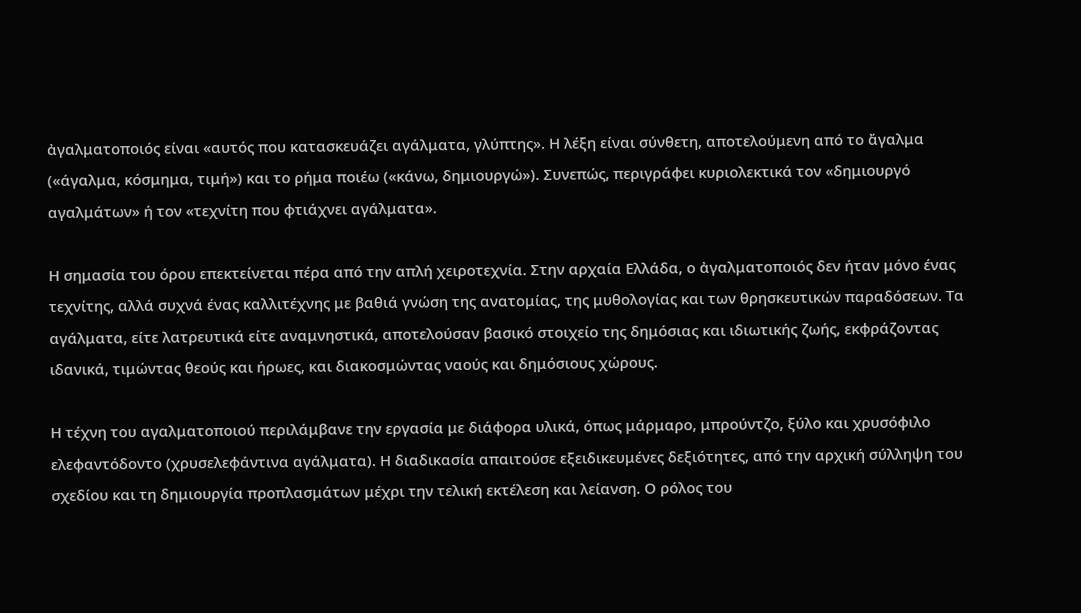ἀγαλματοποιός είναι «αυτός που κατασκευάζει αγάλματα, γλύπτης». Η λέξη είναι σύνθετη, αποτελούμενη από το ἄγαλμα («άγαλμα, κόσμημα, τιμή») και το ρήμα ποιέω («κάνω, δημιουργώ»). Συνεπώς, περιγράφει κυριολεκτικά τον «δημιουργό αγαλμάτων» ή τον «τεχνίτη που φτιάχνει αγάλματα».

Η σημασία του όρου επεκτείνεται πέρα από την απλή χειροτεχνία. Στην αρχαία Ελλάδα, ο ἀγαλματοποιός δεν ήταν μόνο ένας τεχνίτης, αλλά συχνά ένας καλλιτέχνης με βαθιά γνώση της ανατομίας, της μυθολογίας και των θρησκευτικών παραδόσεων. Τα αγάλματα, είτε λατρευτικά είτε αναμνηστικά, αποτελούσαν βασικό στοιχείο της δημόσιας και ιδιωτικής ζωής, εκφράζοντας ιδανικά, τιμώντας θεούς και ήρωες, και διακοσμώντας ναούς και δημόσιους χώρους.

Η τέχνη του αγαλματοποιού περιλάμβανε την εργασία με διάφορα υλικά, όπως μάρμαρο, μπρούντζο, ξύλο και χρυσόφιλο ελεφαντόδοντο (χρυσελεφάντινα αγάλματα). Η διαδικασία απαιτούσε εξειδικευμένες δεξιότητες, από την αρχική σύλληψη του σχεδίου και τη δημιουργία προπλασμάτων μέχρι την τελική εκτέλεση και λείανση. Ο ρόλος του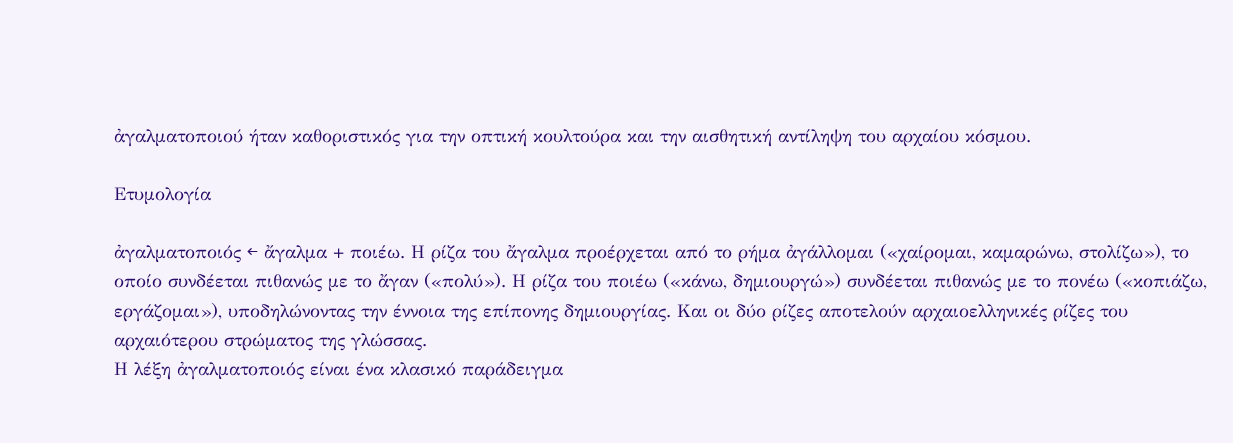ἀγαλματοποιού ήταν καθοριστικός για την οπτική κουλτούρα και την αισθητική αντίληψη του αρχαίου κόσμου.

Ετυμολογία

ἀγαλματοποιός ← ἄγαλμα + ποιέω. Η ρίζα του ἄγαλμα προέρχεται από το ρήμα ἀγάλλομαι («χαίρομαι, καμαρώνω, στολίζω»), το οποίο συνδέεται πιθανώς με το ἄγαν («πολύ»). Η ρίζα του ποιέω («κάνω, δημιουργώ») συνδέεται πιθανώς με το πονέω («κοπιάζω, εργάζομαι»), υποδηλώνοντας την έννοια της επίπονης δημιουργίας. Και οι δύο ρίζες αποτελούν αρχαιοελληνικές ρίζες του αρχαιότερου στρώματος της γλώσσας.
Η λέξη ἀγαλματοποιός είναι ένα κλασικό παράδειγμα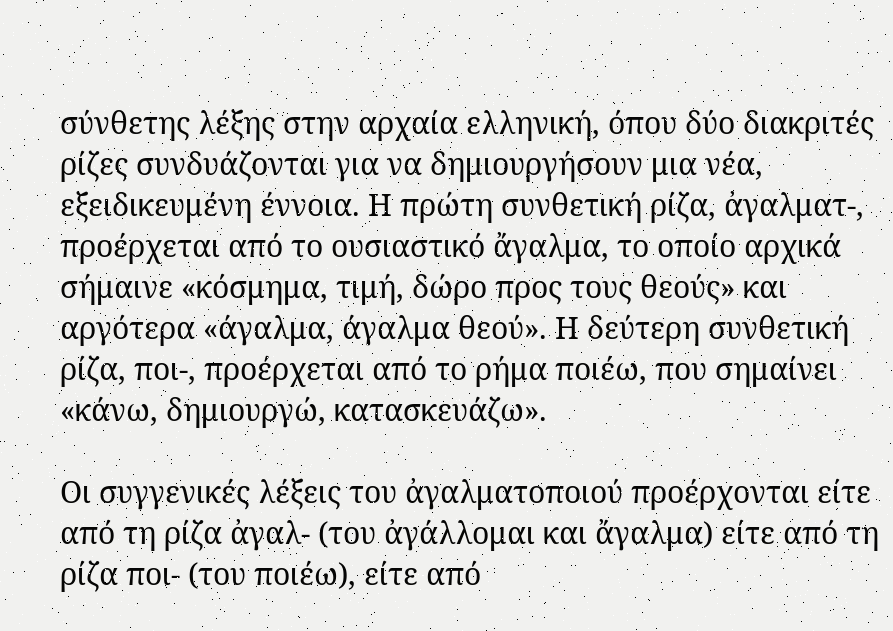σύνθετης λέξης στην αρχαία ελληνική, όπου δύο διακριτές ρίζες συνδυάζονται για να δημιουργήσουν μια νέα, εξειδικευμένη έννοια. Η πρώτη συνθετική ρίζα, ἀγαλματ-, προέρχεται από το ουσιαστικό ἄγαλμα, το οποίο αρχικά σήμαινε «κόσμημα, τιμή, δώρο προς τους θεούς» και αργότερα «άγαλμα, άγαλμα θεού». Η δεύτερη συνθετική ρίζα, ποι-, προέρχεται από το ρήμα ποιέω, που σημαίνει «κάνω, δημιουργώ, κατασκευάζω».

Οι συγγενικές λέξεις του ἀγαλματοποιού προέρχονται είτε από τη ρίζα ἀγαλ- (του ἀγάλλομαι και ἄγαλμα) είτε από τη ρίζα ποι- (του ποιέω), είτε από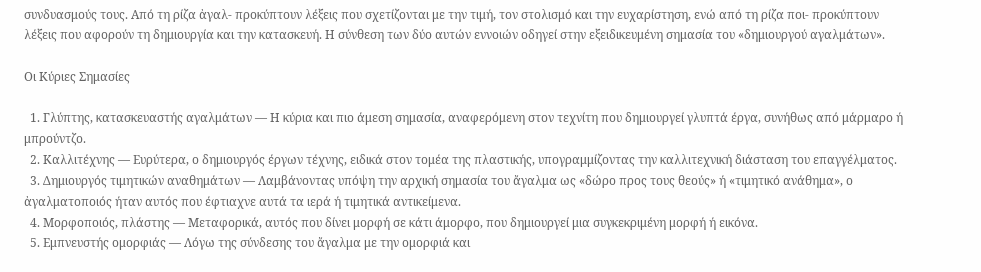συνδυασμούς τους. Από τη ρίζα ἀγαλ- προκύπτουν λέξεις που σχετίζονται με την τιμή, τον στολισμό και την ευχαρίστηση, ενώ από τη ρίζα ποι- προκύπτουν λέξεις που αφορούν τη δημιουργία και την κατασκευή. Η σύνθεση των δύο αυτών εννοιών οδηγεί στην εξειδικευμένη σημασία του «δημιουργού αγαλμάτων».

Οι Κύριες Σημασίες

  1. Γλύπτης, κατασκευαστής αγαλμάτων — Η κύρια και πιο άμεση σημασία, αναφερόμενη στον τεχνίτη που δημιουργεί γλυπτά έργα, συνήθως από μάρμαρο ή μπρούντζο.
  2. Καλλιτέχνης — Ευρύτερα, ο δημιουργός έργων τέχνης, ειδικά στον τομέα της πλαστικής, υπογραμμίζοντας την καλλιτεχνική διάσταση του επαγγέλματος.
  3. Δημιουργός τιμητικών αναθημάτων — Λαμβάνοντας υπόψη την αρχική σημασία του ἄγαλμα ως «δώρο προς τους θεούς» ή «τιμητικό ανάθημα», ο ἀγαλματοποιός ήταν αυτός που έφτιαχνε αυτά τα ιερά ή τιμητικά αντικείμενα.
  4. Μορφοποιός, πλάστης — Μεταφορικά, αυτός που δίνει μορφή σε κάτι άμορφο, που δημιουργεί μια συγκεκριμένη μορφή ή εικόνα.
  5. Εμπνευστής ομορφιάς — Λόγω της σύνδεσης του ἄγαλμα με την ομορφιά και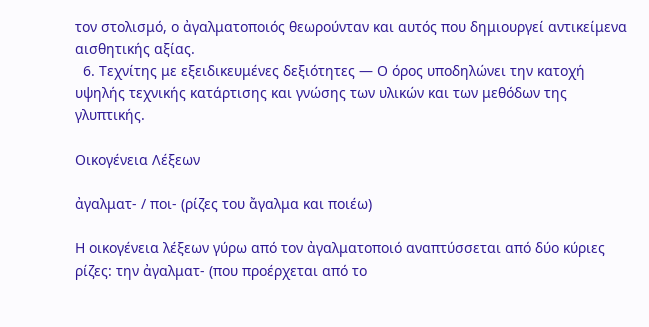τον στολισμό, ο ἀγαλματοποιός θεωρούνταν και αυτός που δημιουργεί αντικείμενα αισθητικής αξίας.
  6. Τεχνίτης με εξειδικευμένες δεξιότητες — Ο όρος υποδηλώνει την κατοχή υψηλής τεχνικής κατάρτισης και γνώσης των υλικών και των μεθόδων της γλυπτικής.

Οικογένεια Λέξεων

ἀγαλματ- / ποι- (ρίζες του ἄγαλμα και ποιέω)

Η οικογένεια λέξεων γύρω από τον ἀγαλματοποιό αναπτύσσεται από δύο κύριες ρίζες: την ἀγαλματ- (που προέρχεται από το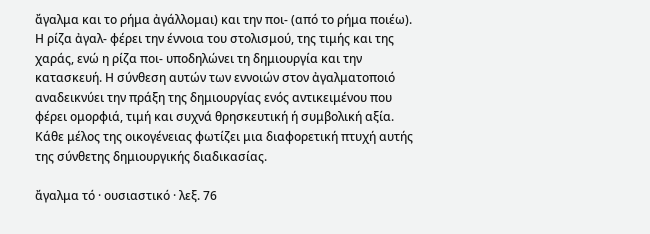ἄγαλμα και το ρήμα ἀγάλλομαι) και την ποι- (από το ρήμα ποιέω). Η ρίζα ἀγαλ- φέρει την έννοια του στολισμού, της τιμής και της χαράς, ενώ η ρίζα ποι- υποδηλώνει τη δημιουργία και την κατασκευή. Η σύνθεση αυτών των εννοιών στον ἀγαλματοποιό αναδεικνύει την πράξη της δημιουργίας ενός αντικειμένου που φέρει ομορφιά, τιμή και συχνά θρησκευτική ή συμβολική αξία. Κάθε μέλος της οικογένειας φωτίζει μια διαφορετική πτυχή αυτής της σύνθετης δημιουργικής διαδικασίας.

ἄγαλμα τό · ουσιαστικό · λεξ. 76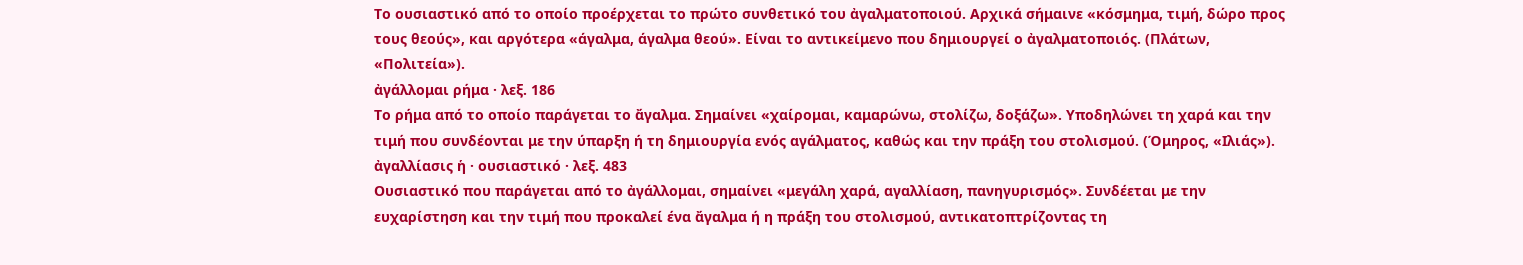Το ουσιαστικό από το οποίο προέρχεται το πρώτο συνθετικό του ἀγαλματοποιού. Αρχικά σήμαινε «κόσμημα, τιμή, δώρο προς τους θεούς», και αργότερα «άγαλμα, άγαλμα θεού». Είναι το αντικείμενο που δημιουργεί ο ἀγαλματοποιός. (Πλάτων, «Πολιτεία»).
ἀγάλλομαι ρήμα · λεξ. 186
Το ρήμα από το οποίο παράγεται το ἄγαλμα. Σημαίνει «χαίρομαι, καμαρώνω, στολίζω, δοξάζω». Υποδηλώνει τη χαρά και την τιμή που συνδέονται με την ύπαρξη ή τη δημιουργία ενός αγάλματος, καθώς και την πράξη του στολισμού. (Όμηρος, «Ιλιάς»).
ἀγαλλίασις ἡ · ουσιαστικό · λεξ. 483
Ουσιαστικό που παράγεται από το ἀγάλλομαι, σημαίνει «μεγάλη χαρά, αγαλλίαση, πανηγυρισμός». Συνδέεται με την ευχαρίστηση και την τιμή που προκαλεί ένα ἄγαλμα ή η πράξη του στολισμού, αντικατοπτρίζοντας τη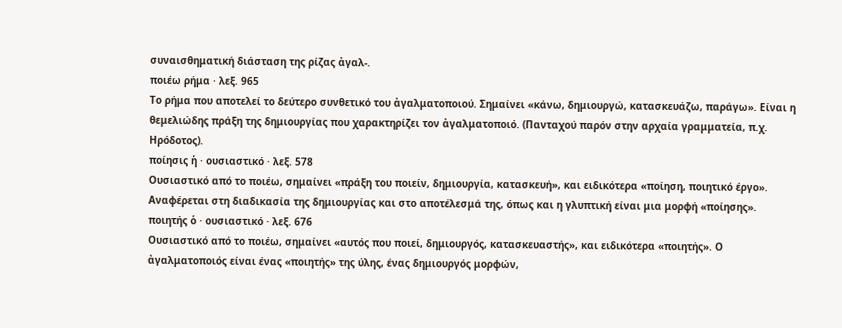συναισθηματική διάσταση της ρίζας ἀγαλ-.
ποιέω ρήμα · λεξ. 965
Το ρήμα που αποτελεί το δεύτερο συνθετικό του ἀγαλματοποιού. Σημαίνει «κάνω, δημιουργώ, κατασκευάζω, παράγω». Είναι η θεμελιώδης πράξη της δημιουργίας που χαρακτηρίζει τον ἀγαλματοποιό. (Πανταχού παρόν στην αρχαία γραμματεία, π.χ. Ηρόδοτος).
ποίησις ἡ · ουσιαστικό · λεξ. 578
Ουσιαστικό από το ποιέω, σημαίνει «πράξη του ποιείν, δημιουργία, κατασκευή», και ειδικότερα «ποίηση, ποιητικό έργο». Αναφέρεται στη διαδικασία της δημιουργίας και στο αποτέλεσμά της, όπως και η γλυπτική είναι μια μορφή «ποίησης».
ποιητής ὁ · ουσιαστικό · λεξ. 676
Ουσιαστικό από το ποιέω, σημαίνει «αυτός που ποιεί, δημιουργός, κατασκευαστής», και ειδικότερα «ποιητής». Ο ἀγαλματοποιός είναι ένας «ποιητής» της ύλης, ένας δημιουργός μορφών,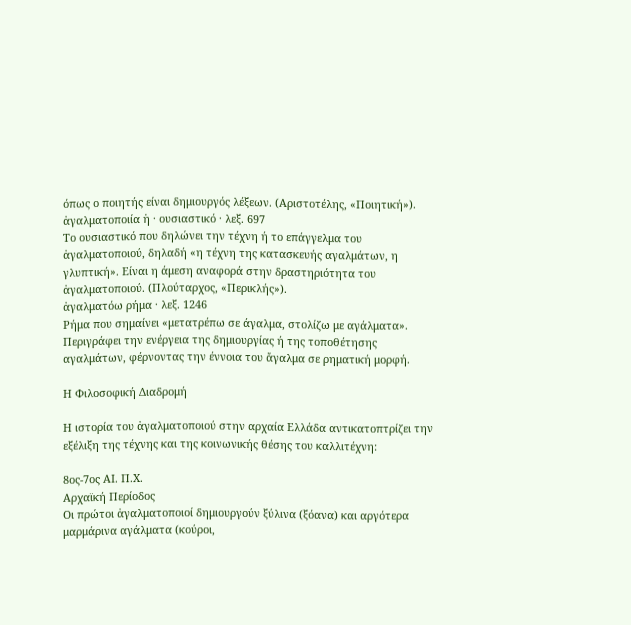όπως ο ποιητής είναι δημιουργός λέξεων. (Αριστοτέλης, «Ποιητική»).
ἀγαλματοποιία ἡ · ουσιαστικό · λεξ. 697
Το ουσιαστικό που δηλώνει την τέχνη ή το επάγγελμα του ἀγαλματοποιού, δηλαδή «η τέχνη της κατασκευής αγαλμάτων, η γλυπτική». Είναι η άμεση αναφορά στην δραστηριότητα του ἀγαλματοποιού. (Πλούταρχος, «Περικλής»).
ἀγαλματόω ρήμα · λεξ. 1246
Ρήμα που σημαίνει «μετατρέπω σε άγαλμα, στολίζω με αγάλματα». Περιγράφει την ενέργεια της δημιουργίας ή της τοποθέτησης αγαλμάτων, φέρνοντας την έννοια του ἄγαλμα σε ρηματική μορφή.

Η Φιλοσοφική Διαδρομή

Η ιστορία του ἀγαλματοποιού στην αρχαία Ελλάδα αντικατοπτρίζει την εξέλιξη της τέχνης και της κοινωνικής θέσης του καλλιτέχνη:

8ος-7ος ΑΙ. Π.Χ.
Αρχαϊκή Περίοδος
Οι πρώτοι ἀγαλματοποιοί δημιουργούν ξύλινα (ξόανα) και αργότερα μαρμάρινα αγάλματα (κούροι,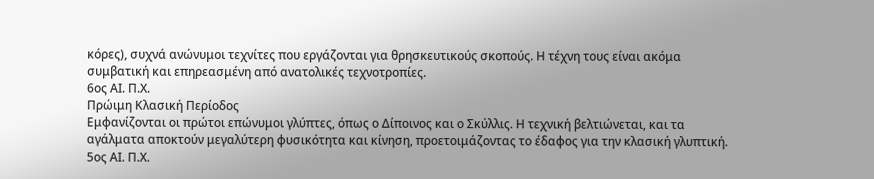κόρες), συχνά ανώνυμοι τεχνίτες που εργάζονται για θρησκευτικούς σκοπούς. Η τέχνη τους είναι ακόμα συμβατική και επηρεασμένη από ανατολικές τεχνοτροπίες.
6ος ΑΙ. Π.Χ.
Πρώιμη Κλασική Περίοδος
Εμφανίζονται οι πρώτοι επώνυμοι γλύπτες, όπως ο Δίποινος και ο Σκύλλις. Η τεχνική βελτιώνεται, και τα αγάλματα αποκτούν μεγαλύτερη φυσικότητα και κίνηση, προετοιμάζοντας το έδαφος για την κλασική γλυπτική.
5ος ΑΙ. Π.Χ.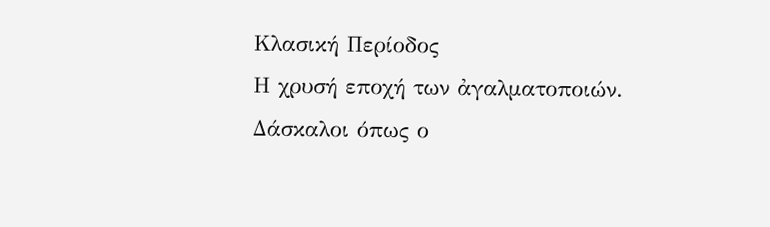Κλασική Περίοδος
Η χρυσή εποχή των ἀγαλματοποιών. Δάσκαλοι όπως ο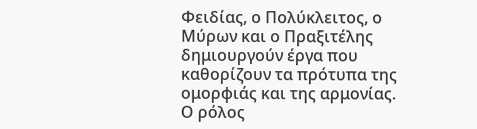Φειδίας, ο Πολύκλειτος, ο Μύρων και ο Πραξιτέλης δημιουργούν έργα που καθορίζουν τα πρότυπα της ομορφιάς και της αρμονίας. Ο ρόλος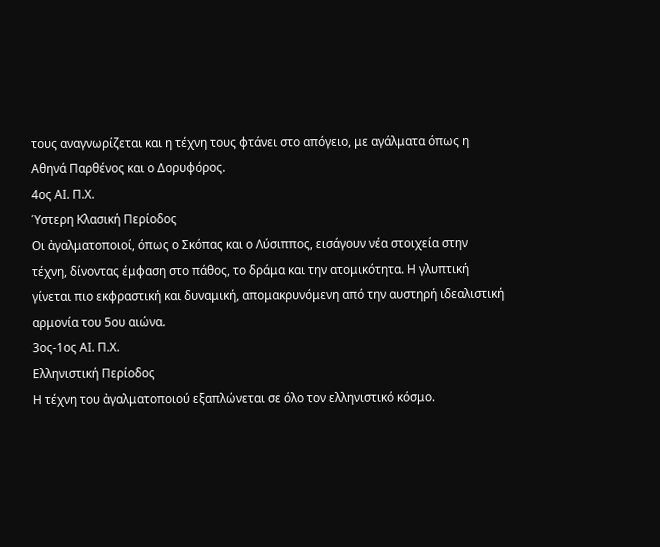τους αναγνωρίζεται και η τέχνη τους φτάνει στο απόγειο, με αγάλματα όπως η Αθηνά Παρθένος και ο Δορυφόρος.
4ος ΑΙ. Π.Χ.
Ύστερη Κλασική Περίοδος
Οι ἀγαλματοποιοί, όπως ο Σκόπας και ο Λύσιππος, εισάγουν νέα στοιχεία στην τέχνη, δίνοντας έμφαση στο πάθος, το δράμα και την ατομικότητα. Η γλυπτική γίνεται πιο εκφραστική και δυναμική, απομακρυνόμενη από την αυστηρή ιδεαλιστική αρμονία του 5ου αιώνα.
3ος-1ος ΑΙ. Π.Χ.
Ελληνιστική Περίοδος
Η τέχνη του ἀγαλματοποιού εξαπλώνεται σε όλο τον ελληνιστικό κόσμο.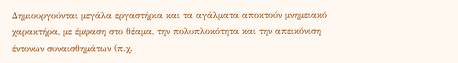Δημιουργούνται μεγάλα εργαστήρια και τα αγάλματα αποκτούν μνημειακό χαρακτήρα, με έμφαση στο θέαμα, την πολυπλοκότητα και την απεικόνιση έντονων συναισθημάτων (π.χ.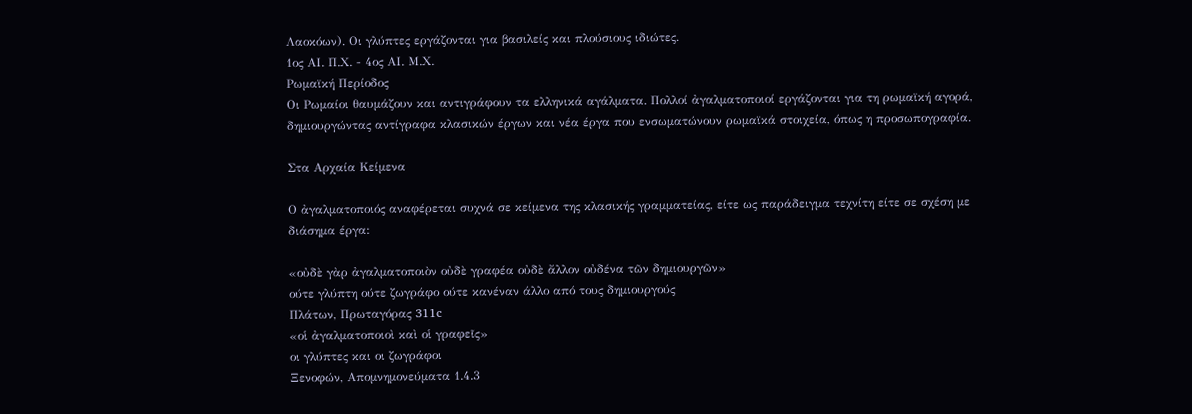Λαοκόων). Οι γλύπτες εργάζονται για βασιλείς και πλούσιους ιδιώτες.
1ος ΑΙ. Π.Χ. - 4ος ΑΙ. Μ.Χ.
Ρωμαϊκή Περίοδος
Οι Ρωμαίοι θαυμάζουν και αντιγράφουν τα ελληνικά αγάλματα. Πολλοί ἀγαλματοποιοί εργάζονται για τη ρωμαϊκή αγορά, δημιουργώντας αντίγραφα κλασικών έργων και νέα έργα που ενσωματώνουν ρωμαϊκά στοιχεία, όπως η προσωπογραφία.

Στα Αρχαία Κείμενα

Ο ἀγαλματοποιός αναφέρεται συχνά σε κείμενα της κλασικής γραμματείας, είτε ως παράδειγμα τεχνίτη είτε σε σχέση με διάσημα έργα:

«οὐδὲ γὰρ ἀγαλματοποιὸν οὐδὲ γραφέα οὐδὲ ἄλλον οὐδένα τῶν δημιουργῶν»
ούτε γλύπτη ούτε ζωγράφο ούτε κανέναν άλλο από τους δημιουργούς
Πλάτων, Πρωταγόρας 311c
«οἱ ἀγαλματοποιοὶ καὶ οἱ γραφεῖς»
οι γλύπτες και οι ζωγράφοι
Ξενοφών, Απομνημονεύματα 1.4.3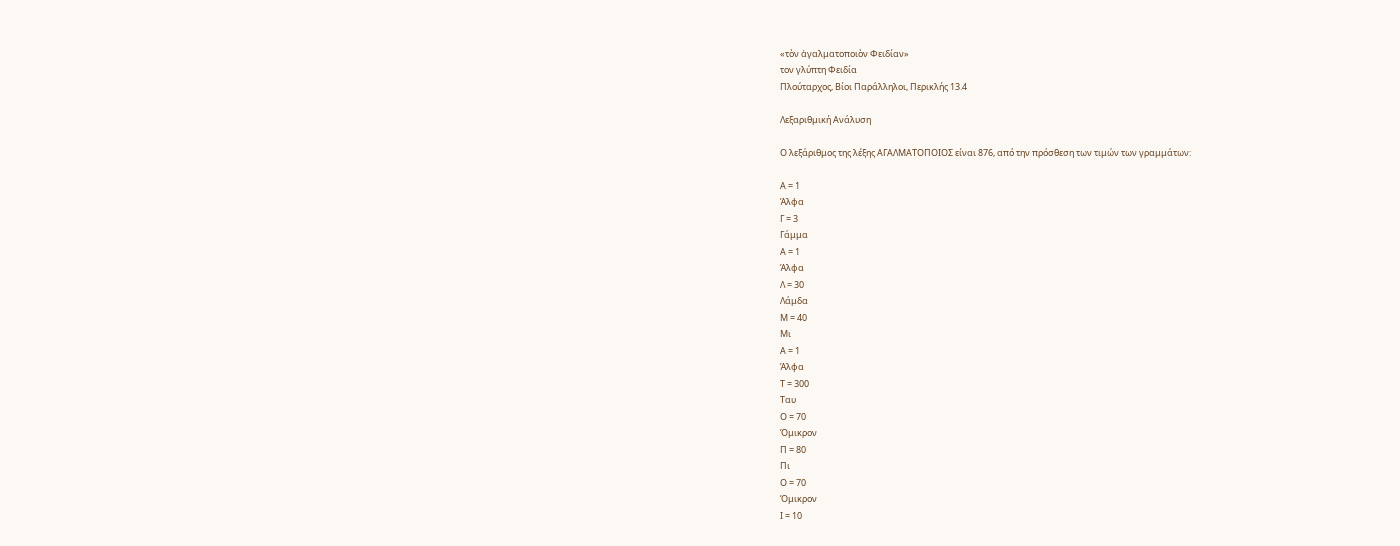«τὸν ἀγαλματοποιὸν Φειδίαν»
τον γλύπτη Φειδία
Πλούταρχος, Βίοι Παράλληλοι, Περικλής 13.4

Λεξαριθμική Ανάλυση

Ο λεξάριθμος της λέξης ΑΓΑΛΜΑΤΟΠΟΙΟΣ είναι 876, από την πρόσθεση των τιμών των γραμμάτων:

Α = 1
Άλφα
Γ = 3
Γάμμα
Α = 1
Άλφα
Λ = 30
Λάμδα
Μ = 40
Μι
Α = 1
Άλφα
Τ = 300
Ταυ
Ο = 70
Όμικρον
Π = 80
Πι
Ο = 70
Όμικρον
Ι = 10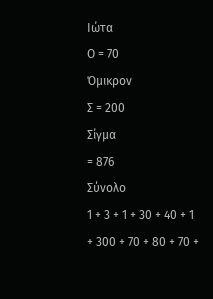Ιώτα
Ο = 70
Όμικρον
Σ = 200
Σίγμα
= 876
Σύνολο
1 + 3 + 1 + 30 + 40 + 1 + 300 + 70 + 80 + 70 +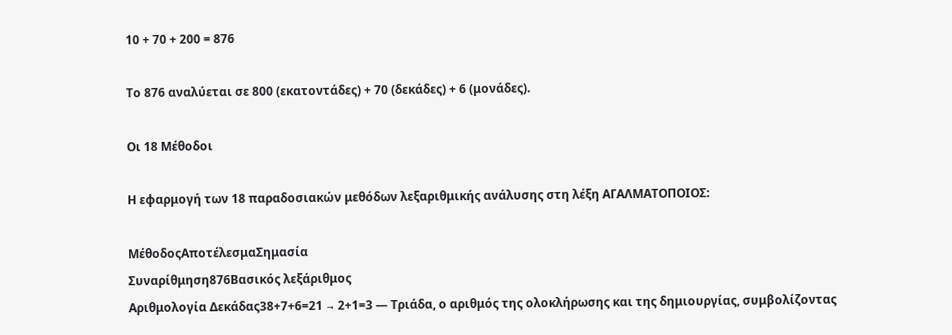10 + 70 + 200 = 876

Το 876 αναλύεται σε 800 (εκατοντάδες) + 70 (δεκάδες) + 6 (μονάδες).

Οι 18 Μέθοδοι

Η εφαρμογή των 18 παραδοσιακών μεθόδων λεξαριθμικής ανάλυσης στη λέξη ΑΓΑΛΜΑΤΟΠΟΙΟΣ:

ΜέθοδοςΑποτέλεσμαΣημασία
Συναρίθμηση876Βασικός λεξάριθμος
Αριθμολογία Δεκάδας38+7+6=21 → 2+1=3 — Τριάδα, ο αριθμός της ολοκλήρωσης και της δημιουργίας, συμβολίζοντας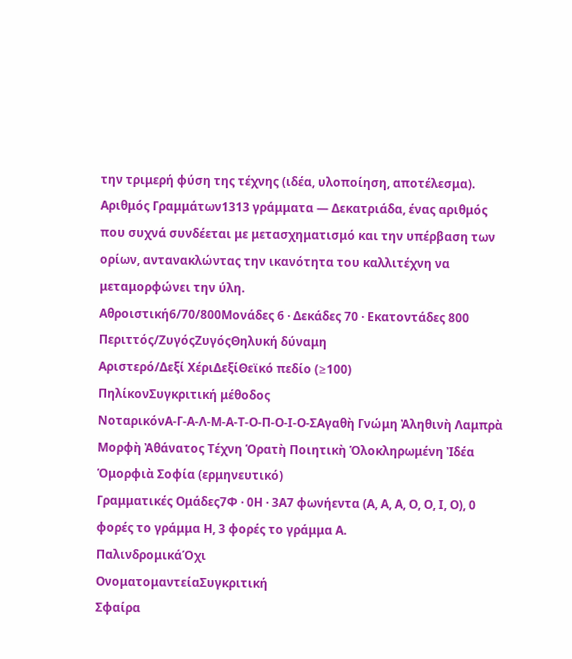την τριμερή φύση της τέχνης (ιδέα, υλοποίηση, αποτέλεσμα).
Αριθμός Γραμμάτων1313 γράμματα — Δεκατριάδα, ένας αριθμός που συχνά συνδέεται με μετασχηματισμό και την υπέρβαση των ορίων, αντανακλώντας την ικανότητα του καλλιτέχνη να μεταμορφώνει την ύλη.
Αθροιστική6/70/800Μονάδες 6 · Δεκάδες 70 · Εκατοντάδες 800
Περιττός/ΖυγόςΖυγόςΘηλυκή δύναμη
Αριστερό/Δεξί ΧέριΔεξίΘεϊκό πεδίο (≥100)
ΠηλίκονΣυγκριτική μέθοδος
ΝοταρικόνΑ-Γ-Α-Λ-Μ-Α-Τ-Ο-Π-Ο-Ι-Ο-ΣΑγαθὴ Γνώμη Ἀληθινὴ Λαμπρὰ Μορφὴ Ἀθάνατος Τέχνη Ὁρατὴ Ποιητικὴ Ὁλοκληρωμένη Ἰδέα Ὁμορφιὰ Σοφία (ερμηνευτικό)
Γραμματικές Ομάδες7Φ · 0Η · 3Α7 φωνήεντα (Α, Α, Α, Ο, Ο, Ι, Ο), 0 φορές το γράμμα Η, 3 φορές το γράμμα Α.
ΠαλινδρομικάΌχι
ΟνοματομαντείαΣυγκριτική
Σφαίρα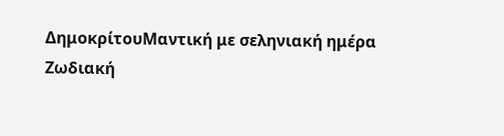ΔημοκρίτουΜαντική με σεληνιακή ημέρα
Ζωδιακή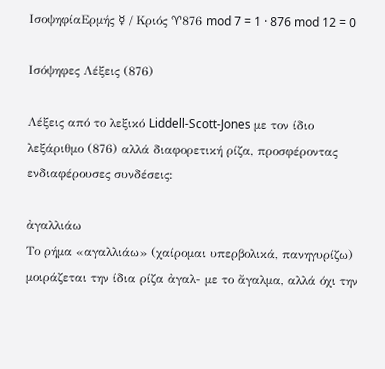ΙσοψηφίαΕρμής ☿ / Κριός ♈876 mod 7 = 1 · 876 mod 12 = 0

Ισόψηφες Λέξεις (876)

Λέξεις από το λεξικό Liddell-Scott-Jones με τον ίδιο λεξάριθμο (876) αλλά διαφορετική ρίζα, προσφέροντας ενδιαφέρουσες συνδέσεις:

ἀγαλλιάω
Το ρήμα «αγαλλιάω» (χαίρομαι υπερβολικά, πανηγυρίζω) μοιράζεται την ίδια ρίζα ἀγαλ- με το ἄγαλμα, αλλά όχι την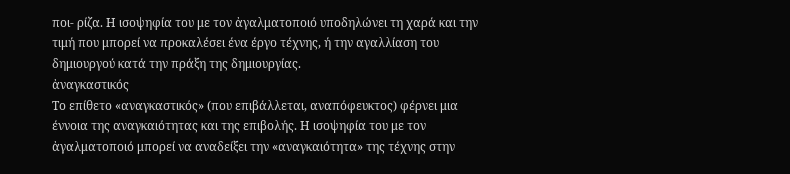ποι- ρίζα. Η ισοψηφία του με τον ἀγαλματοποιό υποδηλώνει τη χαρά και την τιμή που μπορεί να προκαλέσει ένα έργο τέχνης, ή την αγαλλίαση του δημιουργού κατά την πράξη της δημιουργίας.
ἀναγκαστικός
Το επίθετο «αναγκαστικός» (που επιβάλλεται, αναπόφευκτος) φέρνει μια έννοια της αναγκαιότητας και της επιβολής. Η ισοψηφία του με τον ἀγαλματοποιό μπορεί να αναδείξει την «αναγκαιότητα» της τέχνης στην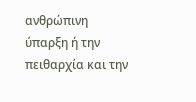ανθρώπινη ύπαρξη ή την πειθαρχία και την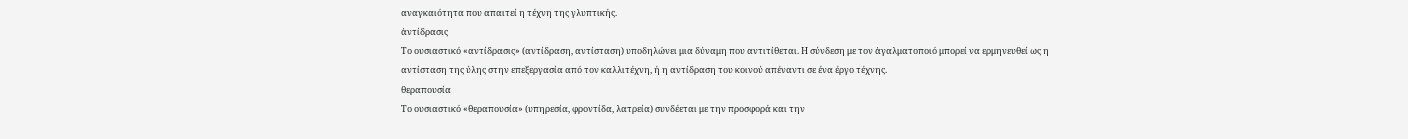αναγκαιότητα που απαιτεί η τέχνη της γλυπτικής.
ἀντίδρασις
Το ουσιαστικό «αντίδρασις» (αντίδραση, αντίσταση) υποδηλώνει μια δύναμη που αντιτίθεται. Η σύνδεση με τον ἀγαλματοποιό μπορεί να ερμηνευθεί ως η αντίσταση της ύλης στην επεξεργασία από τον καλλιτέχνη, ή η αντίδραση του κοινού απέναντι σε ένα έργο τέχνης.
θεραπουσία
Το ουσιαστικό «θεραπουσία» (υπηρεσία, φροντίδα, λατρεία) συνδέεται με την προσφορά και την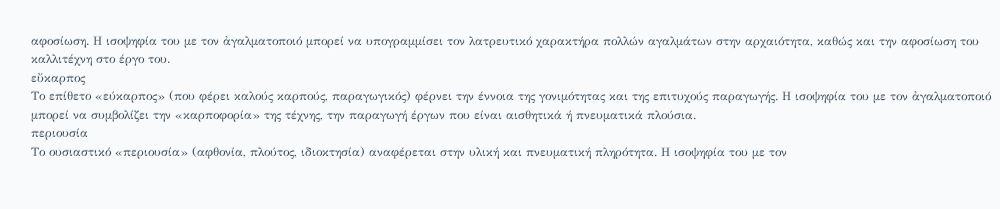αφοσίωση. Η ισοψηφία του με τον ἀγαλματοποιό μπορεί να υπογραμμίσει τον λατρευτικό χαρακτήρα πολλών αγαλμάτων στην αρχαιότητα, καθώς και την αφοσίωση του καλλιτέχνη στο έργο του.
εὔκαρπος
Το επίθετο «εύκαρπος» (που φέρει καλούς καρπούς, παραγωγικός) φέρνει την έννοια της γονιμότητας και της επιτυχούς παραγωγής. Η ισοψηφία του με τον ἀγαλματοποιό μπορεί να συμβολίζει την «καρποφορία» της τέχνης, την παραγωγή έργων που είναι αισθητικά ή πνευματικά πλούσια.
περιουσία
Το ουσιαστικό «περιουσία» (αφθονία, πλούτος, ιδιοκτησία) αναφέρεται στην υλική και πνευματική πληρότητα. Η ισοψηφία του με τον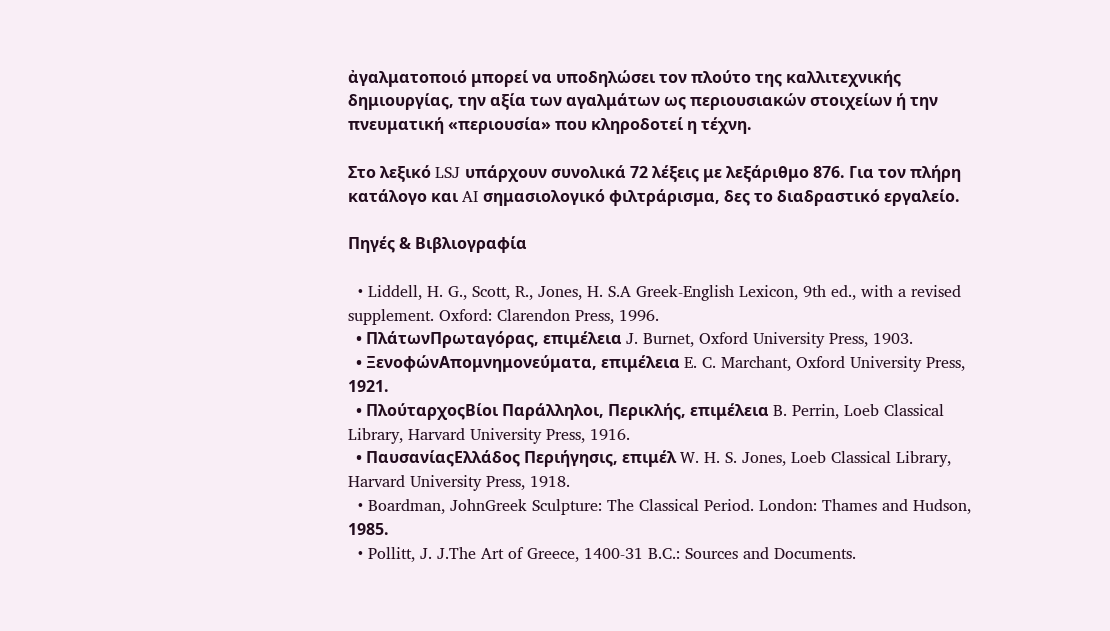ἀγαλματοποιό μπορεί να υποδηλώσει τον πλούτο της καλλιτεχνικής δημιουργίας, την αξία των αγαλμάτων ως περιουσιακών στοιχείων ή την πνευματική «περιουσία» που κληροδοτεί η τέχνη.

Στο λεξικό LSJ υπάρχουν συνολικά 72 λέξεις με λεξάριθμο 876. Για τον πλήρη κατάλογο και AI σημασιολογικό φιλτράρισμα, δες το διαδραστικό εργαλείο.

Πηγές & Βιβλιογραφία

  • Liddell, H. G., Scott, R., Jones, H. S.A Greek-English Lexicon, 9th ed., with a revised supplement. Oxford: Clarendon Press, 1996.
  • ΠλάτωνΠρωταγόρας, επιμέλεια J. Burnet, Oxford University Press, 1903.
  • ΞενοφώνΑπομνημονεύματα, επιμέλεια E. C. Marchant, Oxford University Press, 1921.
  • ΠλούταρχοςΒίοι Παράλληλοι, Περικλής, επιμέλεια B. Perrin, Loeb Classical Library, Harvard University Press, 1916.
  • ΠαυσανίαςΕλλάδος Περιήγησις, επιμέλ W. H. S. Jones, Loeb Classical Library, Harvard University Press, 1918.
  • Boardman, JohnGreek Sculpture: The Classical Period. London: Thames and Hudson, 1985.
  • Pollitt, J. J.The Art of Greece, 1400-31 B.C.: Sources and Documents.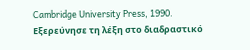Cambridge University Press, 1990.
Εξερεύνησε τη λέξη στο διαδραστικό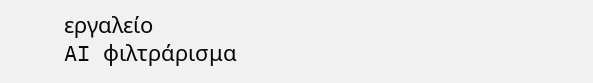εργαλείο
AI φιλτράρισμα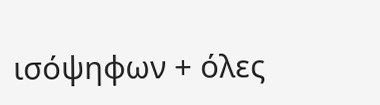ισόψηφων + όλες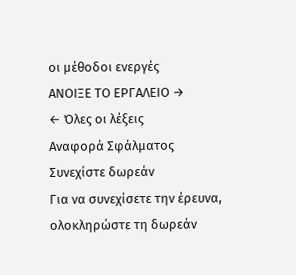οι μέθοδοι ενεργές
ΑΝΟΙΞΕ ΤΟ ΕΡΓΑΛΕΙΟ →
← Όλες οι λέξεις
Αναφορά Σφάλματος
Συνεχίστε δωρεάν
Για να συνεχίσετε την έρευνα, ολοκληρώστε τη δωρεάν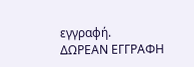εγγραφή.
ΔΩΡΕΑΝ ΕΓΓΡΑΦΗ